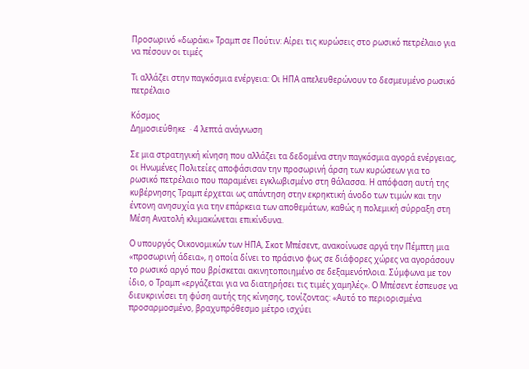Προσωρινό «δωράκι» Τραμπ σε Πούτιν: Αίρει τις κυρώσεις στο ρωσικό πετρέλαιο για να πέσουν οι τιμές

Τι αλλάζει στην παγκόσμια ενέργεια: Οι ΗΠΑ απελευθερώνουν το δεσμευμένο ρωσικό πετρέλαιο

Κόσμος
Δημοσιεύθηκε  · 4 λεπτά ανάγνωση

Σε μια στρατηγική κίνηση που αλλάζει τα δεδομένα στην παγκόσμια αγορά ενέργειας, οι Ηνωμένες Πολιτείες αποφάσισαν την προσωρινή άρση των κυρώσεων για το ρωσικό πετρέλαιο που παραμένει εγκλωβισμένο στη θάλασσα. Η απόφαση αυτή της κυβέρνησης Τραμπ έρχεται ως απάντηση στην εκρηκτική άνοδο των τιμών και την έντονη ανησυχία για την επάρκεια των αποθεμάτων, καθώς η πολεμική σύρραξη στη Μέση Ανατολή κλιμακώνεται επικίνδυνα.

Ο υπουργός Οικονομικών των ΗΠΑ, Σκοτ Μπέσεντ, ανακοίνωσε αργά την Πέμπτη μια «προσωρινή άδεια», η οποία δίνει το πράσινο φως σε διάφορες χώρες να αγοράσουν το ρωσικό αργό που βρίσκεται ακινητοποιημένο σε δεξαμενόπλοια. Σύμφωνα με τον ίδιο, ο Τραμπ «εργάζεται για να διατηρήσει τις τιμές χαμηλές». Ο Μπέσεντ έσπευσε να διευκρινίσει τη φύση αυτής της κίνησης, τονίζοντας: «Αυτό το περιορισμένα προσαρμοσμένο, βραχυπρόθεσμο μέτρο ισχύει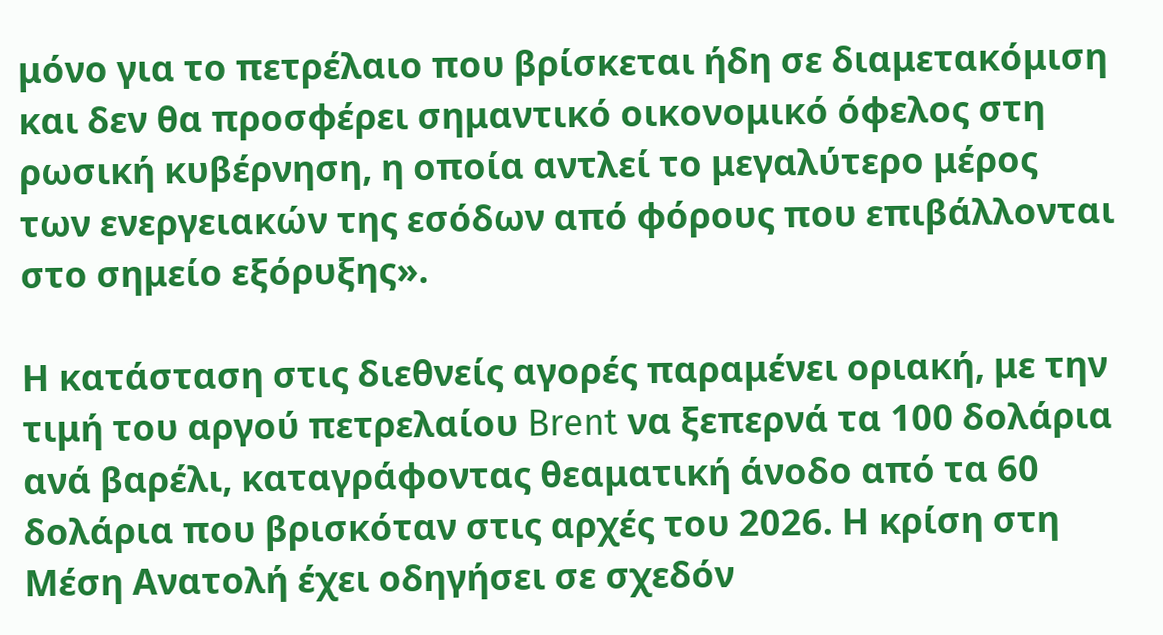μόνο για το πετρέλαιο που βρίσκεται ήδη σε διαμετακόμιση και δεν θα προσφέρει σημαντικό οικονομικό όφελος στη ρωσική κυβέρνηση, η οποία αντλεί το μεγαλύτερο μέρος των ενεργειακών της εσόδων από φόρους που επιβάλλονται στο σημείο εξόρυξης».

Η κατάσταση στις διεθνείς αγορές παραμένει οριακή, με την τιμή του αργού πετρελαίου Brent να ξεπερνά τα 100 δολάρια ανά βαρέλι, καταγράφοντας θεαματική άνοδο από τα 60 δολάρια που βρισκόταν στις αρχές του 2026. Η κρίση στη Μέση Ανατολή έχει οδηγήσει σε σχεδόν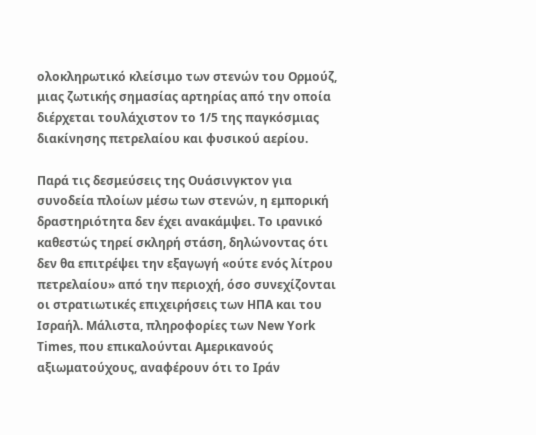ολοκληρωτικό κλείσιμο των στενών του Ορμούζ, μιας ζωτικής σημασίας αρτηρίας από την οποία διέρχεται τουλάχιστον το 1/5 της παγκόσμιας διακίνησης πετρελαίου και φυσικού αερίου.

Παρά τις δεσμεύσεις της Ουάσινγκτον για συνοδεία πλοίων μέσω των στενών, η εμπορική δραστηριότητα δεν έχει ανακάμψει. Το ιρανικό καθεστώς τηρεί σκληρή στάση, δηλώνοντας ότι δεν θα επιτρέψει την εξαγωγή «ούτε ενός λίτρου πετρελαίου» από την περιοχή, όσο συνεχίζονται οι στρατιωτικές επιχειρήσεις των ΗΠΑ και του Ισραήλ. Μάλιστα, πληροφορίες των New York Times, που επικαλούνται Αμερικανούς αξιωματούχους, αναφέρουν ότι το Ιράν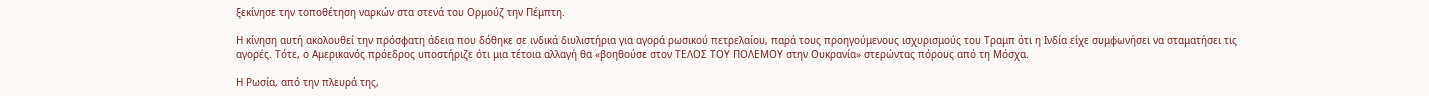ξεκίνησε την τοποθέτηση ναρκών στα στενά του Ορμούζ την Πέμπτη.

Η κίνηση αυτή ακολουθεί την πρόσφατη άδεια που δόθηκε σε ινδικά διυλιστήρια για αγορά ρωσικού πετρελαίου, παρά τους προηγούμενους ισχυρισμούς του Τραμπ ότι η Ινδία είχε συμφωνήσει να σταματήσει τις αγορές. Τότε, ο Αμερικανός πρόεδρος υποστήριζε ότι μια τέτοια αλλαγή θα «βοηθούσε στον ΤΕΛΟΣ ΤΟΥ ΠΟΛΕΜΟΥ στην Ουκρανία» στερώντας πόρους από τη Μόσχα.

Η Ρωσία, από την πλευρά της,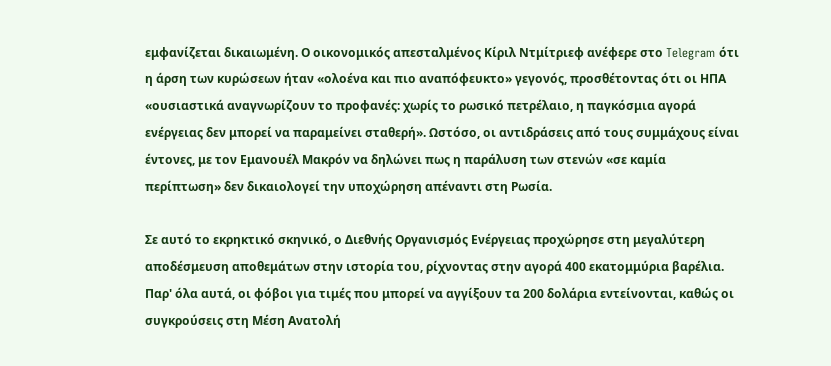εμφανίζεται δικαιωμένη. Ο οικονομικός απεσταλμένος Κίριλ Ντμίτριεφ ανέφερε στο Telegram ότι η άρση των κυρώσεων ήταν «ολοένα και πιο αναπόφευκτο» γεγονός, προσθέτοντας ότι οι ΗΠΑ «ουσιαστικά αναγνωρίζουν το προφανές: χωρίς το ρωσικό πετρέλαιο, η παγκόσμια αγορά ενέργειας δεν μπορεί να παραμείνει σταθερή». Ωστόσο, οι αντιδράσεις από τους συμμάχους είναι έντονες, με τον Εμανουέλ Μακρόν να δηλώνει πως η παράλυση των στενών «σε καμία περίπτωση» δεν δικαιολογεί την υποχώρηση απέναντι στη Ρωσία.

Σε αυτό το εκρηκτικό σκηνικό, ο Διεθνής Οργανισμός Ενέργειας προχώρησε στη μεγαλύτερη αποδέσμευση αποθεμάτων στην ιστορία του, ρίχνοντας στην αγορά 400 εκατομμύρια βαρέλια. Παρ' όλα αυτά, οι φόβοι για τιμές που μπορεί να αγγίξουν τα 200 δολάρια εντείνονται, καθώς οι συγκρούσεις στη Μέση Ανατολή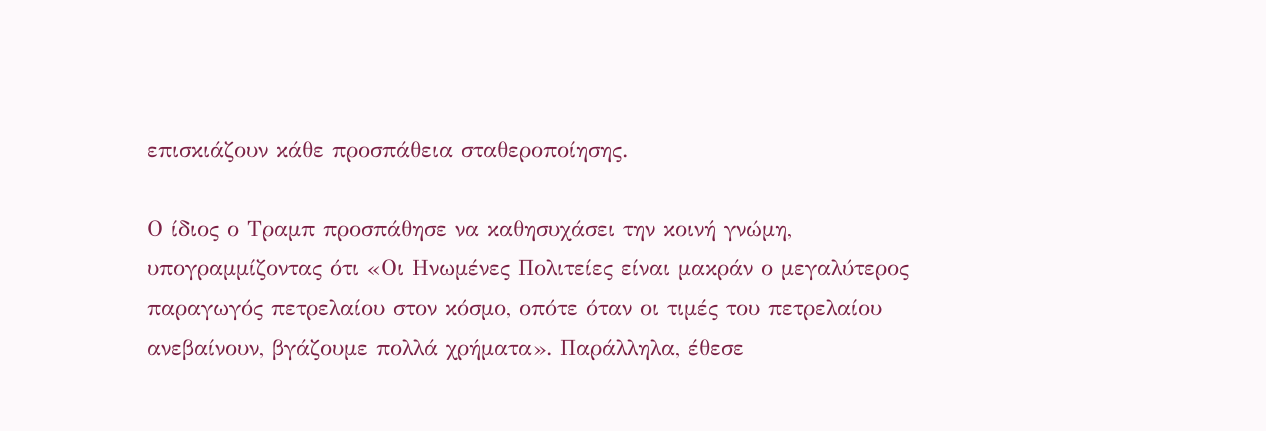επισκιάζουν κάθε προσπάθεια σταθεροποίησης.

Ο ίδιος ο Τραμπ προσπάθησε να καθησυχάσει την κοινή γνώμη, υπογραμμίζοντας ότι «Οι Ηνωμένες Πολιτείες είναι μακράν ο μεγαλύτερος παραγωγός πετρελαίου στον κόσμο, οπότε όταν οι τιμές του πετρελαίου ανεβαίνουν, βγάζουμε πολλά χρήματα». Παράλληλα, έθεσε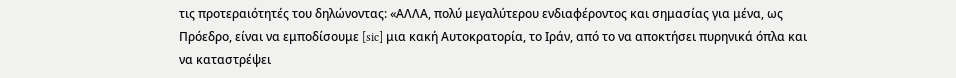τις προτεραιότητές του δηλώνοντας: «ΑΛΛΑ, πολύ μεγαλύτερου ενδιαφέροντος και σημασίας για μένα, ως Πρόεδρο, είναι να εμποδίσουμε [sic] μια κακή Αυτοκρατορία, το Ιράν, από το να αποκτήσει πυρηνικά όπλα και να καταστρέψει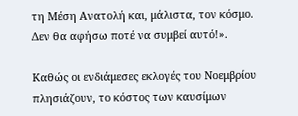τη Μέση Ανατολή και, μάλιστα, τον κόσμο. Δεν θα αφήσω ποτέ να συμβεί αυτό!».

Καθώς οι ενδιάμεσες εκλογές του Νοεμβρίου πλησιάζουν, το κόστος των καυσίμων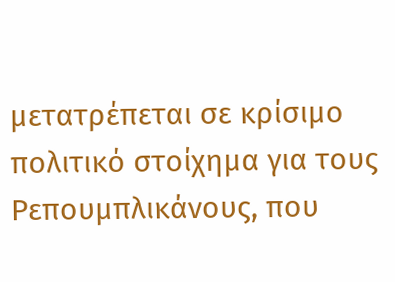μετατρέπεται σε κρίσιμο πολιτικό στοίχημα για τους Ρεπουμπλικάνους, που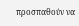προσπαθούν να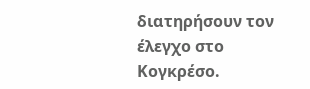διατηρήσουν τον έλεγχο στο Κογκρέσο.